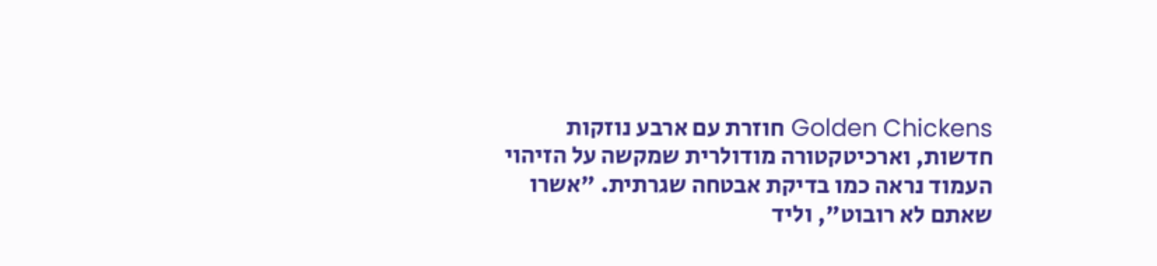Golden Chickens חוזרת עם ארבע נוזקות חדשות, וארכיטקטורה מודולרית שמקשה על הזיהוי
העמוד נראה כמו בדיקת אבטחה שגרתית. "אשרו שאתם לא רובוט", וליד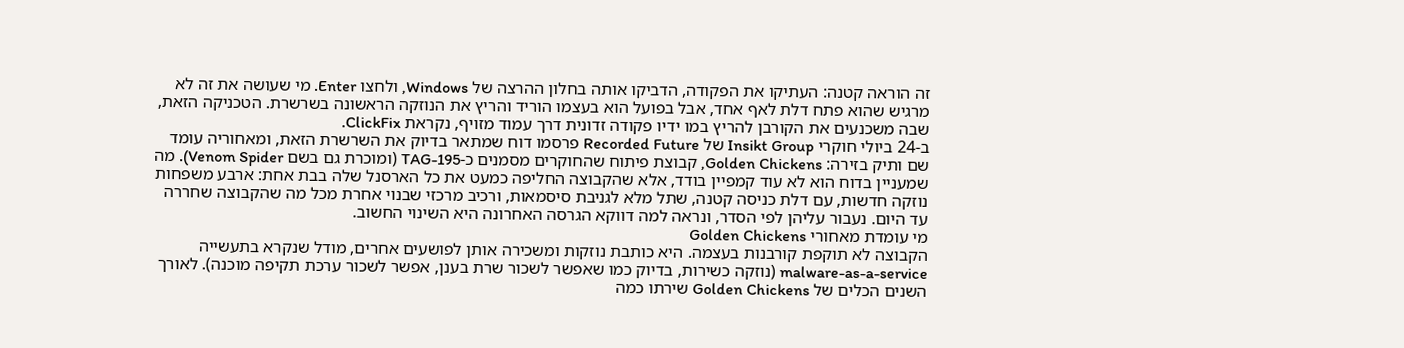זה הוראה קטנה: העתיקו את הפקודה, הדביקו אותה בחלון ההרצה של Windows, ולחצו Enter. מי שעושה את זה לא מרגיש שהוא פתח דלת לאף אחד, אבל בפועל הוא בעצמו הוריד והריץ את הנוזקה הראשונה בשרשרת. הטכניקה הזאת, שבה משכנעים את הקורבן להריץ במו ידיו פקודה זדונית דרך עמוד מזויף, נקראת ClickFix.
ב-24 ביולי חוקרי Insikt Group של Recorded Future פרסמו דוח שמתאר בדיוק את השרשרת הזאת, ומאחוריה עומד שם ותיק בזירה: Golden Chickens, קבוצת פיתוח שהחוקרים מסמנים כ-TAG-195 (ומוכרת גם בשם Venom Spider). מה שמעניין בדוח הוא לא עוד קמפיין בודד, אלא שהקבוצה החליפה כמעט את כל הארסנל שלה בבת אחת: ארבע משפחות נוזקה חדשות, עם דלת כניסה קטנה, שתל מלא לגניבת סיסמאות, ורכיב מרכזי שבנוי אחרת מכל מה שהקבוצה שחררה עד היום. נעבור עליהן לפי הסדר, ונראה למה דווקא הגרסה האחרונה היא השינוי החשוב.
מי עומדת מאחורי Golden Chickens
הקבוצה לא תוקפת קורבנות בעצמה. היא כותבת נוזקות ומשכירה אותן לפושעים אחרים, מודל שנקרא בתעשייה malware-as-a-service (נוזקה כשירות, בדיוק כמו שאפשר לשכור שרת בענן, אפשר לשכור ערכת תקיפה מוכנה). לאורך השנים הכלים של Golden Chickens שירתו כמה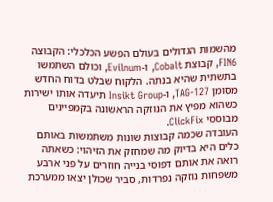מהשמות הגדולים בעולם הפשע הכלכלי: הקבוצה FIN6, קבוצת Cobalt, ו-Evilnum, וכולם השתמשו בתשתית שהיא בנתה. הלקוח שבלט בדוח החדש מסומן TAG-127, ו-Insikt Group תיעדה אותו ישירות כשהוא מפיץ את הנוזקה הראשונה בקמפיינים מבוססי ClickFix.
העובדה שכמה קבוצות שונות משתמשות באותם כלים היא בדיוק מה שמחזק את הזיהוי: כשאתה רואה את אותם דפוסי בנייה חוזרים על פני ארבע משפחות נוזקה נפרדות, סביר שכולן יצאו ממערכת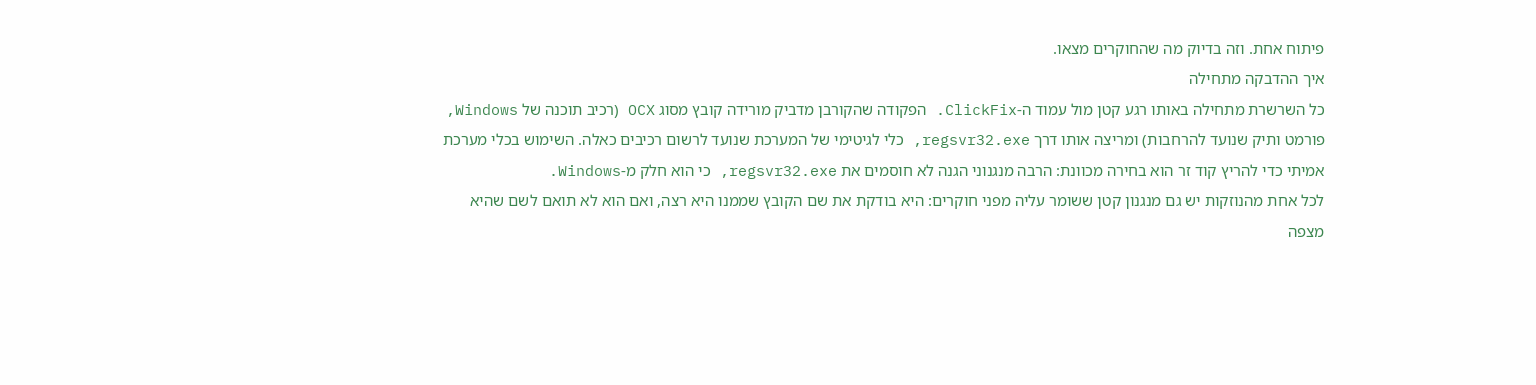פיתוח אחת. וזה בדיוק מה שהחוקרים מצאו.
איך ההדבקה מתחילה
כל השרשרת מתחילה באותו רגע קטן מול עמוד ה-ClickFix. הפקודה שהקורבן מדביק מורידה קובץ מסוג OCX (רכיב תוכנה של Windows, פורמט ותיק שנועד להרחבות) ומריצה אותו דרך regsvr32.exe, כלי לגיטימי של המערכת שנועד לרשום רכיבים כאלה. השימוש בכלי מערכת אמיתי כדי להריץ קוד זר הוא בחירה מכוונת: הרבה מנגנוני הגנה לא חוסמים את regsvr32.exe, כי הוא חלק מ-Windows.
לכל אחת מהנוזקות יש גם מנגנון קטן ששומר עליה מפני חוקרים: היא בודקת את שם הקובץ שממנו היא רצה, ואם הוא לא תואם לשם שהיא מצפה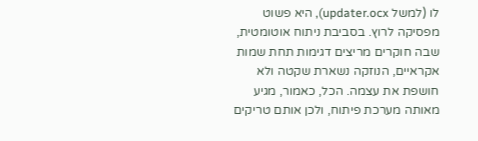לו (למשל updater.ocx), היא פשוט מפסיקה לרוץ. בסביבת ניתוח אוטומטית, שבה חוקרים מריצים דגימות תחת שמות אקראיים, הנוזקה נשארת שקטה ולא חושפת את עצמה. הכל, כאמור, מגיע מאותה מערכת פיתוח, ולכן אותם טריקים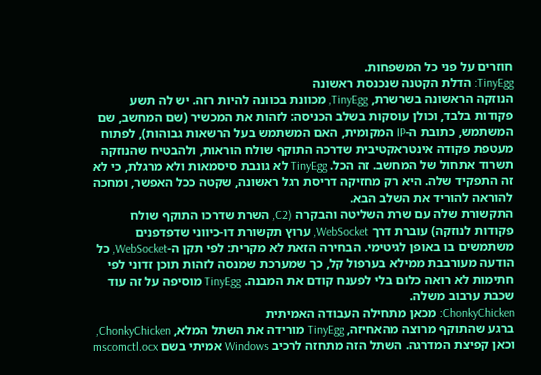חוזרים על פני כל המשפחות.
TinyEgg: הדלת הקטנה שנכנסת ראשונה
הנוזקה הראשונה בשרשרת, TinyEgg, מכוונת בכוונה להיות רזה. יש לה תשע פקודות בלבד, וכולן עוסקות בשלב הכניסה: לזהות את המכשיר (שם המחשב, שם המשתמש, כתובת ה-IP המקומית, האם המשתמש בעל הרשאות גבוהות), לפתוח מעטפת פקודה אינטראקטיבית שדרכה התוקף שולח הוראות, ולהבטיח שהנוזקה תשרוד אתחול של המחשב. זה הכל. TinyEgg לא גונבת סיסמאות ולא מרגלת, כי לא זה התפקיד שלה. היא רק מחזיקה דריסת רגל ראשונה, שקטה ככל האפשר, ומחכה להוראה להוריד את השלב הבא.
התקשורת שלה עם שרת השליטה והבקרה (C2, השרת שדרכו התוקף שולח פקודות לנוזקה) עוברת דרך WebSocket, ערוץ תקשורת דו-כיווני שדפדפנים משתמשים בו באופן לגיטימי. הבחירה הזאת לא מקרית: לפי תקן ה-WebSocket, כל הודעה מעורבבת ממילא בערפול קל, כך שמערכת שמנסה לזהות תוכן זדוני לפי חתימות לא רואה כלום בלי לפענח קודם את המבנה. TinyEgg מוסיפה על זה עוד שכבת ערבוב משלה.
ChonkyChicken: מכאן מתחילה העבודה האמיתית
ברגע שהתוקף מרוצה מהאחיזה, TinyEgg מורידה את השתל המלא, ChonkyChicken, וכאן קפיצת המדרגה. השתל הזה מתחזה לרכיב Windows אמיתי בשם mscomctl.ocx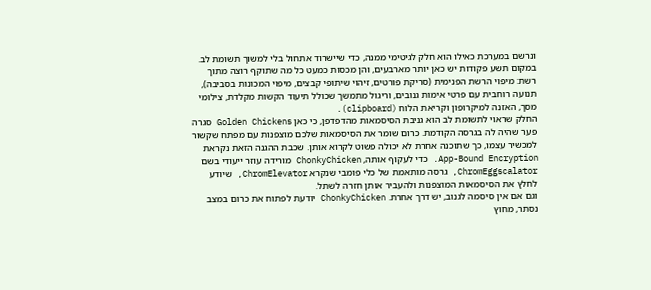ונרשם במערכת כאילו הוא חלק לגיטימי ממנה, כדי שיישרוד אתחול בלי למשוך תשומת לב. במקום תשע פקודות יש כאן יותר מארבעים, והן מכסות כמעט כל מה שתוקף רוצה מתוך רשת: מיפוי הרשת הפנימית (סריקת פורטים, זיהוי שיתופי קבצים, מיפוי המכונות בסביבה), תנועה רוחבית עם פרטי אימות גנובים, וריגול מתמשך שכולל תיעוד הקשות מקלדת, צילומי מסך, האזנה למיקרופון וקריאת הלוח (clipboard).
החלק שראוי לתשומת לב הוא גניבת הסיסמאות מהדפדפן, כי כאן Golden Chickens סגרה פער שהיה לה בגרסה הקודמת. כרום שומר את הסיסמאות שלכם מוצפנות עם מפתח שקשור למכשיר עצמו, כך שתוכנה אחרת לא יכולה פשוט לקרוא אותן. שכבת ההגנה הזאת נקראת App-Bound Encryption. כדי לעקוף אותה, ChonkyChicken מורידה עוזר ייעודי בשם ChromEggscalator, גרסה מותאמת של כלי פומבי שנקרא ChromElevator, שיודע לחלץ את הסיסמאות המוצפנות ולהעביר אותן חזרה לשתל.
וגם אם אין סיסמה לגנוב, יש דרך אחרת. ChonkyChicken יודעת לפתוח את כרום במצב נסתר, מחוץ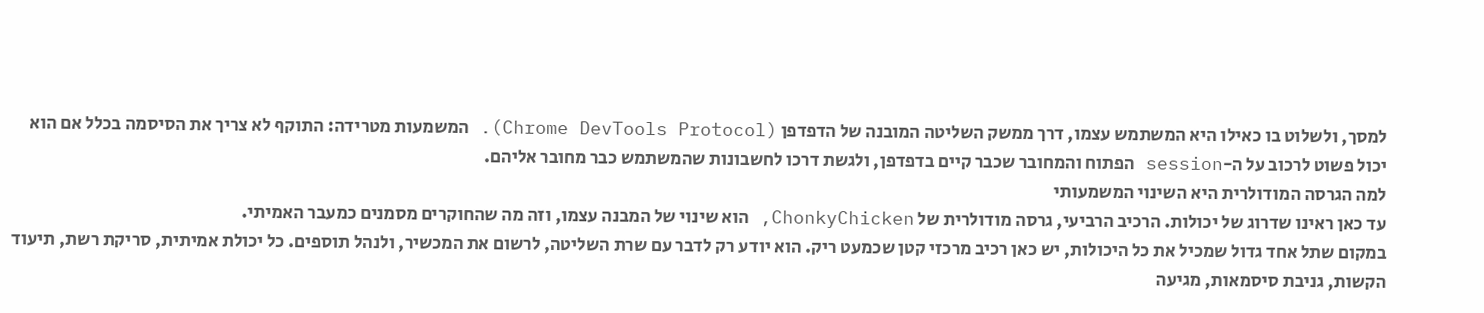למסך, ולשלוט בו כאילו היא המשתמש עצמו, דרך ממשק השליטה המובנה של הדפדפן (Chrome DevTools Protocol). המשמעות מטרידה: התוקף לא צריך את הסיסמה בכלל אם הוא יכול פשוט לרכוב על ה-session הפתוח והמחובר שכבר קיים בדפדפן, ולגשת דרכו לחשבונות שהמשתמש כבר מחובר אליהם.
למה הגרסה המודולרית היא השינוי המשמעותי
עד כאן ראינו שדרוג של יכולות. הרכיב הרביעי, גרסה מודולרית של ChonkyChicken, הוא שינוי של המבנה עצמו, וזה מה שהחוקרים מסמנים כמעבר האמיתי.
במקום שתל אחד גדול שמכיל את כל היכולות, יש כאן רכיב מרכזי קטן שכמעט ריק. הוא יודע רק לדבר עם שרת השליטה, לרשום את המכשיר, ולנהל תוספים. כל יכולת אמיתית, סריקת רשת, תיעוד הקשות, גניבת סיסמאות, מגיעה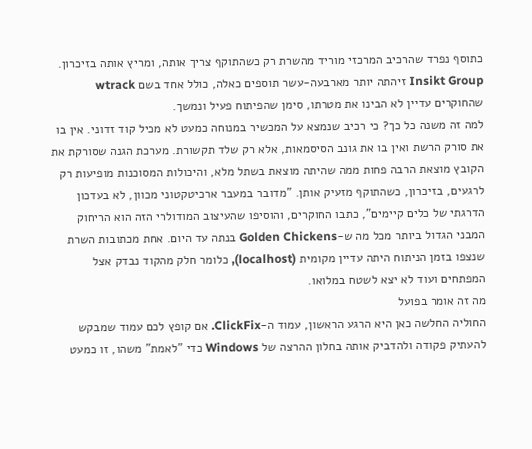כתוסף נפרד שהרכיב המרכזי מוריד מהשרת רק כשהתוקף צריך אותה, ומריץ אותה בזיכרון. Insikt Group זיהתה יותר מארבעה-עשר תוספים כאלה, כולל אחד בשם wtrack שהחוקרים עדיין לא הבינו את מטרתו, סימן שהפיתוח פעיל ונמשך.
למה זה משנה כל כך? כי רכיב שנמצא על המכשיר במנוחה כמעט לא מכיל קוד זדוני. אין בו את סורק הרשת ואין בו את גונב הסיסמאות, אלא רק שלד תקשורת. מערכת הגנה שסורקת את הקובץ מוצאת הרבה פחות ממה שהיתה מוצאת בשתל מלא, והיכולות המסוכנות מופיעות רק לרגעים, בזיכרון, כשהתוקף מזעיק אותן. "מדובר במעבר ארכיטקטוני מכוון, לא בעדכון הדרגתי של כלים קיימים", כתבו החוקרים, והוסיפו שהעיצוב המודולרי הזה הוא הריחוק המבני הגדול ביותר מכל מה ש-Golden Chickens בנתה עד היום. אחת מכתובות השרת שנצפו בזמן הניתוח היתה עדיין מקומית (localhost), כלומר חלק מהקוד נבדק אצל המפתחים ועוד לא יצא לשטח במלואו.
מה זה אומר בפועל
החוליה החלשה כאן היא הרגע הראשון, עמוד ה-ClickFix. אם קופץ לכם עמוד שמבקש להעתיק פקודה ולהדביק אותה בחלון ההרצה של Windows כדי "לאמת" משהו, זו כמעט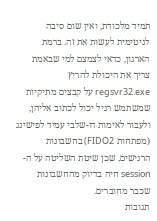תמיד מלכודת, ואין שום סיבה לגיטימית לעשות את זה. ברמת הארגון, כדאי לצמצם למי שבאמת צריך את היכולת להריץ regsvr32.exe על קבצים מתיקיות שמשתמש רגיל יכול לכתוב אליהן, ולעבור לאימות דו-שלבי עמיד לפישינג (מפתחות FIDO2) בחשבונות הרגישים, שכן שיטת השליטה על ה-session חיה בדיוק מהחשבונות שכבר מחוברים.
תגובות